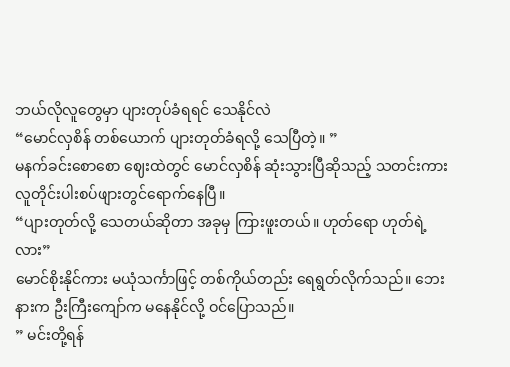ဘယ်လိုလူတွေမှာ ပျားတုပ်ခံရရင် သေနိုင်လဲ
“မောင်လှစိန် တစ်ယောက် ပျားတုတ်ခံရလို့ သေပြီတဲ့။ ”
မနက်ခင်းစောစော ဈေးထဲတွင် မောင်လှစိန် ဆုံးသွားပြီဆိုသည့် သတင်းကား လူတိုင်းပါးစပ်ဖျားတွင်ရောက်နေပြီ။
“ပျားတုတ်လို့ သေတယ်ဆိုတာ အခုမှ ကြားဖူးတယ်။ ဟုတ်ရော ဟုတ်ရဲ့လား”
မောင်စိုးနိုင်ကား မယုံသင်္ကာဖြင့် တစ်ကိုယ်တည်း ရေရွတ်လိုက်သည်။ ဘေးနားက ဦးကြီးကျော်က မနေနိုင်လို့ ဝင်ပြောသည်။
” မင်းတို့ရန်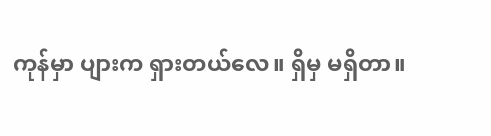ကုန်မှာ ပျားက ရှားတယ်လေ။ ရှိမှ မရှိတာ။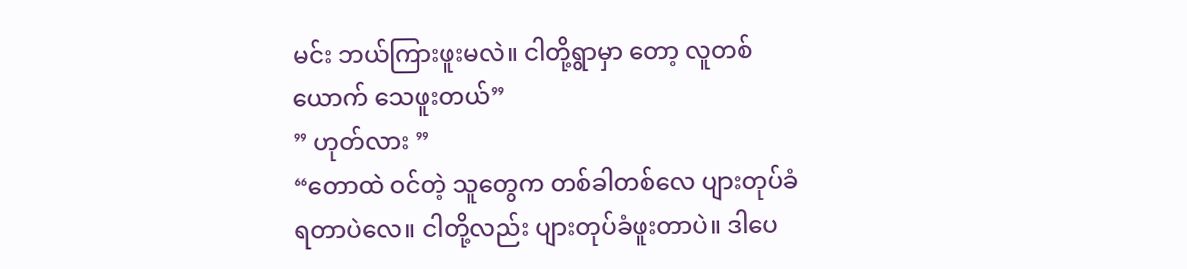မင်း ဘယ်ကြားဖူးမလဲ။ ငါတို့ရွာမှာ တော့ လူတစ်ယောက် သေဖူးတယ်”
” ဟုတ်လား ”
“တောထဲ ဝင်တဲ့ သူတွေက တစ်ခါတစ်လေ ပျားတုပ်ခံရတာပဲလေ။ ငါတို့လည်း ပျားတုပ်ခံဖူးတာပဲ။ ဒါပေ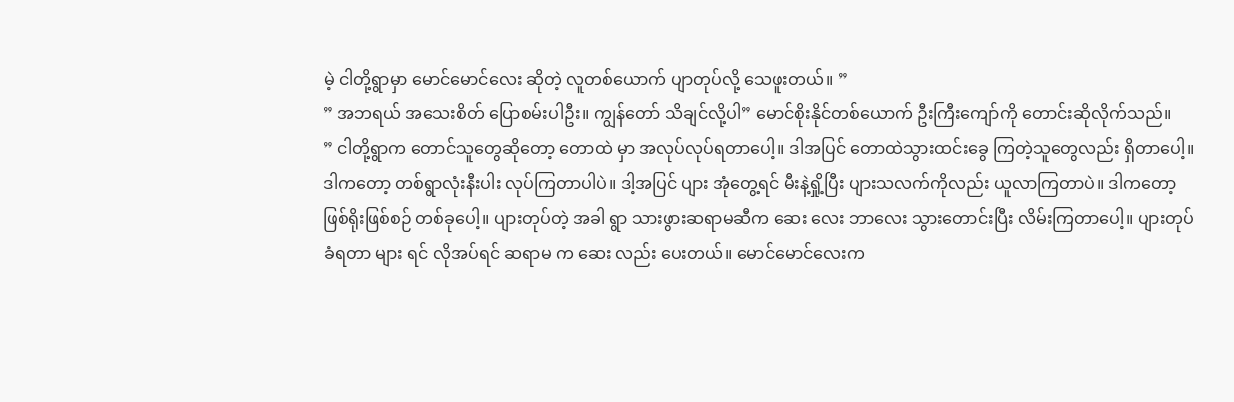မဲ့ ငါတို့ရွာမှာ မောင်မောင်လေး ဆိုတဲ့ လူတစ်ယောက် ပျာတုပ်လို့ သေဖူးတယ်။ ”
” အဘရယ် အသေးစိတ် ပြောစမ်းပါဦး။ ကျွန်တော် သိချင်လို့ပါ” မောင်စိုးနိုင်တစ်ယောက် ဦးကြီးကျော်ကို တောင်းဆိုလိုက်သည်။
” ငါတို့ရွာက တောင်သူတွေဆိုတော့ တောထဲ မှာ အလုပ်လုပ်ရတာပေါ့။ ဒါအပြင် တောထဲသွားထင်းခွေ ကြတဲ့သူတွေလည်း ရှိတာပေါ့။ ဒါကတော့ တစ်ရွာလုံးနီးပါး လုပ်ကြတာပါပဲ။ ဒါ့အပြင် ပျား အုံတွေ့ရင် မီးနဲ့ရှို့ပြီး ပျားသလက်ကိုလည်း ယူလာကြတာပဲ။ ဒါကတော့ ဖြစ်ရိုးဖြစ်စဉ် တစ်ခုပေါ့။ ပျားတုပ်တဲ့ အခါ ရွာ သားဖွားဆရာမဆီက ဆေး လေး ဘာလေး သွားတောင်းပြီး လိမ်းကြတာပေါ့။ ပျားတုပ်ခံရတာ များ ရင် လိုအပ်ရင် ဆရာမ က ဆေး လည်း ပေးတယ်။ မောင်မောင်လေးက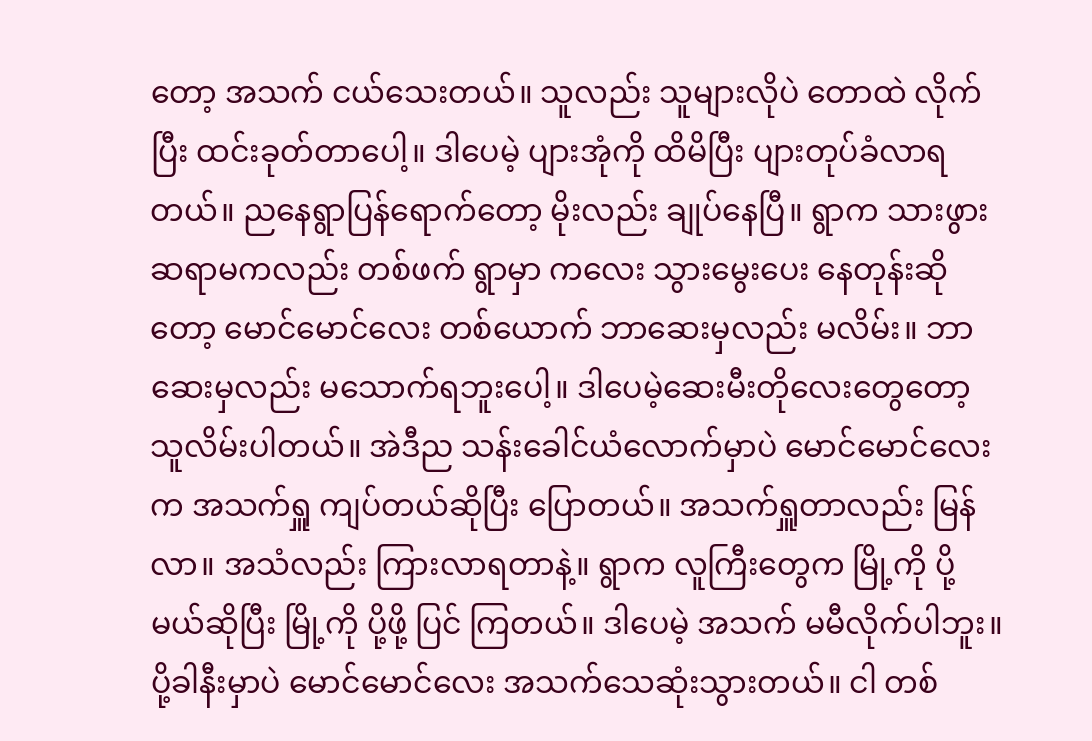တော့ အသက် ငယ်သေးတယ်။ သူလည်း သူများလိုပဲ တောထဲ လိုက်ပြီး ထင်းခုတ်တာပေါ့။ ဒါပေမဲ့ ပျားအုံကို ထိမိပြီး ပျားတုပ်ခံလာရတယ်။ ညနေရွာပြန်ရောက်တော့ မိုးလည်း ချုပ်နေပြီ။ ရွာက သားဖွားဆရာမကလည်း တစ်ဖက် ရွာမှာ ကလေး သွားမွေးပေး နေတုန်းဆိုတော့ မောင်မောင်လေး တစ်ယောက် ဘာဆေးမှလည်း မလိမ်း။ ဘာဆေးမှလည်း မသောက်ရဘူးပေါ့။ ဒါပေမဲ့ဆေးမီးတိုလေးတွေတော့ သူလိမ်းပါတယ်။ အဲဒီည သန်းခေါင်ယံလောက်မှာပဲ မောင်မောင်လေးက အသက်ရှူ ကျပ်တယ်ဆိုပြီး ပြောတယ်။ အသက်ရှူတာလည်း မြန်လာ။ အသံလည်း ကြားလာရတာနဲ့။ ရွာက လူကြီးတွေက မြို့ကို ပို့မယ်ဆိုပြီး မြို့ကို ပို့ဖို့ ပြင် ကြတယ်။ ဒါပေမဲ့ အသက် မမီလိုက်ပါဘူး။ ပို့ခါနီးမှာပဲ မောင်မောင်လေး အသက်သေဆုံးသွားတယ်။ ငါ တစ်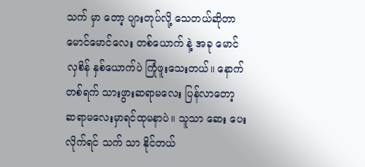သက် မှာ တော့ ပျားတုပ်လို့ သေတယ်ဆိုတာ မောင်မောင်လေး တစ်ယောက် နဲ့ အခု မောင်လှစိန် နှစ်ယောက်ပဲ ကြုံဖူးသေးတယ်။ နောက်တစ်ရက် သားဖွားဆရာမလေး ပြန်လာတော့ ဆရာမလေးမှာရင်ထုမနာပဲ။ သူသာ ဆေး ပေးလိုက်ရင် သက် သာ နိုင်တယ်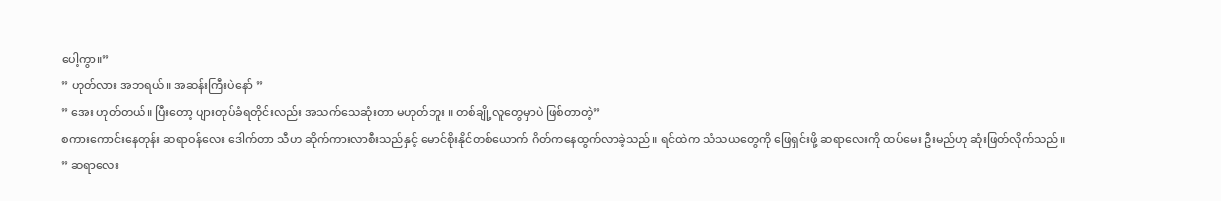ပေါ့ကွာ။”
” ဟုတ်လား အဘရယ်။ အဆန်းကြီးပဲနော် ”
” အေး ဟုတ်တယ်။ ပြီးတော့ ပျားတုပ်ခံရတိုင်းလည်း အသက်သေဆုံးတာ မဟုတ်ဘူး ။ တစ်ချို့လူတွေမှာပဲ ဖြစ်တာတဲ့”
စကားကောင်းနေတုန်း ဆရာဝန်လေး ဒေါက်တာ သီဟ ဆိုက်ကားလာစီးသည်နှင့် မောင်စိုးနိုင်တစ်ယောက် ဂိတ်ကနေထွက်လာခဲ့သည်။ ရင်ထဲက သံသယတွေကို ဖြေရှင်းဖို့ ဆရာလေးကို ထပ်မေး ဦးမည်ဟု ဆုံးဖြတ်လိုက်သည်။
” ဆရာလေး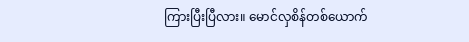ကြားပြီးပြီလား။ မောင်လှစိန်တစ်ယောက်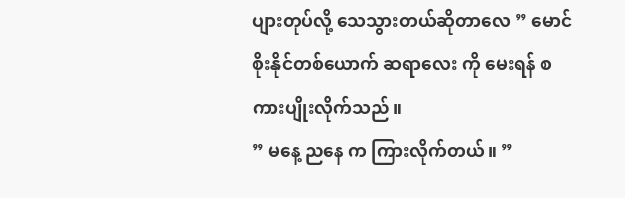ပျားတုပ်လို့ သေသွားတယ်ဆိုတာလေ ” မောင်စိုးနိုင်တစ်ယောက် ဆရာလေး ကို မေးရန် စကားပျိုးလိုက်သည်။
” မနေ့ ညနေ က ကြားလိုက်တယ်။ ”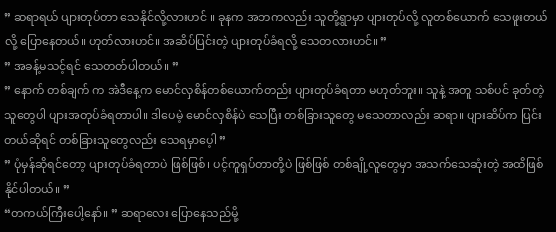” ဆရာရယ် ပျားတုပ်တာ သေနိုင်လို့လားဟင် ။ ခုနက အဘကလည်း သူတို့ရွာမှာ ပျားတုပ်လို့ လူတစ်ယောက် သေဖူးတယ်လို့ ပြောနေတယ်။ ဟုတ်လားဟင်။ အဆိပ်ပြင်းတဲ့ ပျားတုပ်ခံရလို့ သေတလားဟင်။ ”
” အခန့်မသင့်ရင် သေတတ်ပါတယ်။ ”
” နောက် တစ်ချက် က အဲဒီနေ့က မောင်လှစိန်တစ်ယောက်တည်း ပျားတုပ်ခံရတာ မဟုတ်ဘူး။ သူနဲ့ အတူ သစ်ပင် ခုတ်တဲ့ သူတွေပါ ပျားအတုပ်ခံရတာပါ။ ဒါပေမဲ့ မောင်လှစိန်ပဲ သေပြီး တစ်ခြားသူတွေ မသေတာလည်း ဆရာ။ ပျားဆိပ်က ပြင်းတယ်ဆိုရင် တစ်ခြားသူတွေလည်း သေရမှာပေ့ါ ”
” ပုံမှန်ဆိုရင်တော့ ပျားတုပ်ခံရတာပဲ ဖြစ်ဖြစ်၊ ပင့်ကူရှပ်တာတို့ပဲ ဖြစ်ဖြစ် တစ်ချို့လူတွေမှာ အသက်သေဆုံးတဲ့ အထိဖြစ်နိုင်ပါတယ်။ ”
“တကယ်ကြီးပေါ့နော်။ ” ဆရာလေး ပြောနေသည်မို့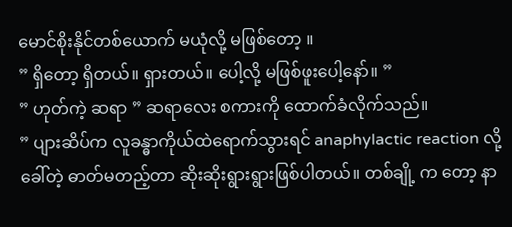မောင်စိုးနိုင်တစ်ယောက် မယုံလို့ မဖြစ်တော့ ။
” ရှိတော့ ရှိတယ်။ ရှားတယ်။ ပေါ့လို့ မဖြစ်ဖူးပေါ့နော်။ ”
” ဟုတ်ကဲ့ ဆရာ ” ဆရာလေး စကားကို ထောက်ခံလိုက်သည်။
” ပျားဆိပ်က လူခန္ဓာကိုယ်ထဲရောက်သွားရင် anaphylactic reaction လို့ ခေါ်တဲ့ ဓာတ်မတည့်တာ ဆိုးဆိုးရွားရွားဖြစ်ပါတယ်။ တစ်ချို့ က တော့ နာ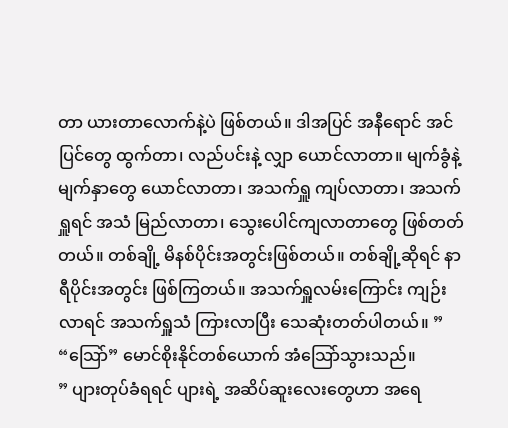တာ ယားတာလောက်နဲ့ပဲ ဖြစ်တယ်။ ဒါအပြင် အနီရောင် အင်ပြင်တွေ ထွက်တာ၊ လည်ပင်းနဲ့ လျှာ ယောင်လာတာ။ မျက်ခွံနဲ့ မျက်နှာတွေ ယောင်လာတာ၊ အသက်ရှူ ကျပ်လာတာ၊ အသက်ရှူရင် အသံ မြည်လာတာ၊ သွေးပေါင်ကျလာတာတွေ ဖြစ်တတ်တယ်။ တစ်ချို့ မိနစ်ပိုင်းအတွင်းဖြစ်တယ်။ တစ်ချို့ဆိုရင် နာရီပိုင်းအတွင်း ဖြစ်ကြတယ်။ အသက်ရှူလမ်းကြောင်း ကျဉ်းလာရင် အသက်ရှူသံ ကြားလာပြီး သေဆုံးတတ်ပါတယ်။ ”
“သြော်” မောင်စိုးနိုင်တစ်ယောက် အံသြော်သွားသည်။
” ပျားတုပ်ခံရရင် ပျားရဲ့ အဆိပ်ဆူးလေးတွေဟာ အရေ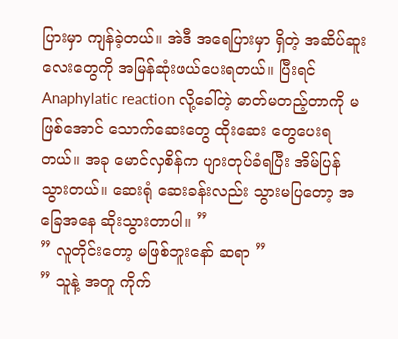ပြားမှာ ကျန်ခဲ့တယ်။ အဲဒီ အရေပြားမှာ ရှိတဲ့ အဆိပ်ဆူးလေးတွေကို အမြန်ဆုံးဖယ်ပေးရတယ်။ ပြီးရင် Anaphylatic reaction လို့ခေါ်တဲ့ ဓာတ်မတည့်တာကို မဖြစ်အောင် သောက်ဆေးတွေ ထိုးဆေး တွေပေးရတယ်။ အခု မောင်လှစိန်က ပျားတုပ်ခံရပြီး အိမ်ပြန်သွားတယ်။ ဆေးရုံ ဆေးခန်းလည်း သွားမပြတော့ အခြေအနေ ဆိုးသွားတာပါ။ ”
” လူတိုင်းတော့ မဖြစ်ဘူးနော် ဆရာ ”
” သူနဲ့ အတူ ကိုက်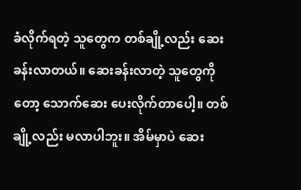ခံလိုက်ရတဲ့ သူတွေက တစ်ချို့လည်း ဆေးခန်းလာတယ်။ ဆေးခန်းလာတဲ့ သူတွေကို တော့ သောက်ဆေး ပေးလိုက်တာပေါ့။ တစ်ချို့လည်း မလာပါဘူး။ အိမ်မှာပဲ ဆေး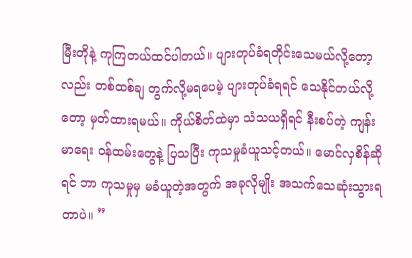မြီးတိုနဲ့ ကုကြတယ်ထင်ပါတယ်။ ပျားတုပ်ခံရတိုင်းသေမယ်လို့တော့လည်း တစ်ထစ်ချ တွက်လို့မရပေမဲ့ ပျားတုပ်ခံရရင် သေနိုင်တယ်လို့တော့ မှတ်ထားရမယ်။ ကိုယ်စိတ်ထဲမှာ သံသယရှိရင် နီးစပ်တဲ့ ကျန်းမာရေး ဝန်ထမ်းတွေနဲ့ ပြသပြီး ကုသမှုခံယူသင့်တယ်။ မောင်လှစိန်ဆိုရင် ဘာ ကုသမှုမှ မခံယူတဲ့အတွက် အခုလိုမျိုး အသက်သေဆုံးသွားရတာပဲ။ ”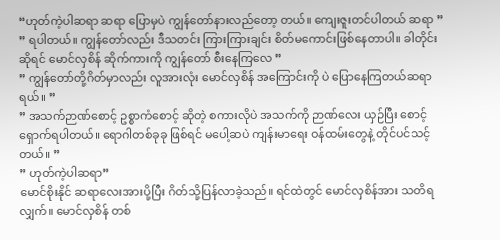“ဟုတ်ကဲ့ပါဆရာ ဆရာ ပြောမှပဲ ကျွန်တော်နားလည်တော့ တယ်။ ကျေးဇူးတင်ပါတယ် ဆရာ ”
” ရပါတယ်။ ကျွန်တော်လည်း ဒီသတင်း ကြားကြားချင်း စိတ်မကောင်းဖြစ်နေတာပါ။ ခါတိုင်းဆိုရင် မောင်လှစိန် ဆိုက်ကားကို ကျွန်တော် စီးနေကြလေ ”
” ကျွန်တော်တို့ဂိတ်မှာလည်း လူအားလုံး မောင်လှစိန် အကြောင်းကို ပဲ ပြောနေကြတယ်ဆရာရယ်။ ”
” အသက်ဉာဏ်စောင့် ဥစ္စာကံစောင့် ဆိုတဲ့ စကားလိုပဲ အသက်ကို ဉာဏ်လေး ယှဉ်ပြီး စောင့်ရှောက်ရပါတယ်။ ရောဂါတစ်ခုခု ဖြစ်ရင် မပေါ့ဆပဲ ကျန်းမာရေး ဝန်ထမ်းတွေနဲ့ တိုင်ပင်သင့်တယ်။ ”
” ဟုတ်ကဲ့ပါဆရာ”
မောင်စိုးနိုင် ဆရာလေးအားပို့ပြီး ဂိတ်သို့ပြန်လာခဲ့သည်။ ရင်ထဲတွင် မောင်လှစိန်အား သတိရလျှက်။ မောင်လှစိန် တစ်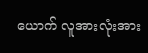ယောက် လူအားလုံးအား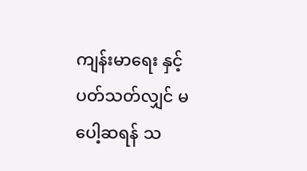ကျန်းမာရေး နှင့် ပတ်သတ်လျှင် မပေါ့ဆရန် သ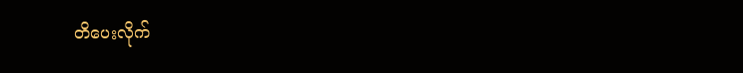တိပေးလိုက်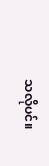သလိုပင်။